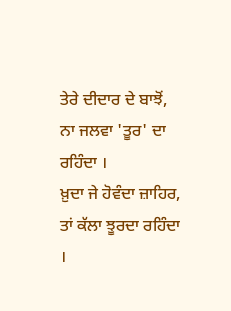ਤੇਰੇ ਦੀਦਾਰ ਦੇ ਬਾਝੋਂ, ਨਾ ਜਲਵਾ 'ਤੂਰ' ਦਾ ਰਹਿੰਦਾ ।
ਖ਼ੁਦਾ ਜੇ ਹੋਵੰਦਾ ਜ਼ਾਹਿਰ, ਤਾਂ ਕੱਲਾ ਝੂਰਦਾ ਰਹਿੰਦਾ ।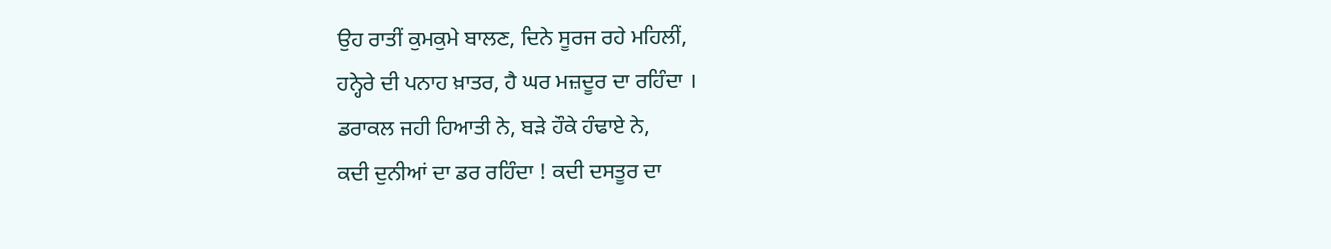ਉਹ ਰਾਤੀਂ ਕੁਮਕੁਮੇ ਬਾਲਣ, ਦਿਨੇ ਸੂਰਜ ਰਹੇ ਮਹਿਲੀਂ,
ਹਨ੍ਹੇਰੇ ਦੀ ਪਨਾਹ ਖ਼ਾਤਰ, ਹੈ ਘਰ ਮਜ਼ਦੂਰ ਦਾ ਰਹਿੰਦਾ ।
ਡਰਾਕਲ ਜਹੀ ਹਿਆਤੀ ਨੇ, ਬੜੇ ਹੌਕੇ ਹੰਢਾਏ ਨੇ,
ਕਦੀ ਦੁਨੀਆਂ ਦਾ ਡਰ ਰਹਿੰਦਾ ! ਕਦੀ ਦਸਤੂਰ ਦਾ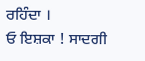ਰਹਿੰਦਾ ।
ਓ ਇਸ਼ਕਾ ! ਸਾਦਗੀ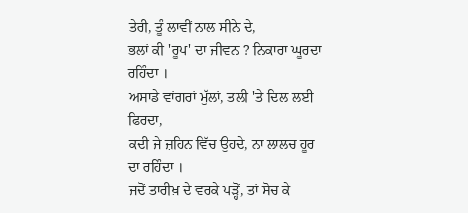ਤੇਰੀ, ਤੂੰ ਲਾਵੀਂ ਨਾਲ ਸੀਨੇ ਦੇ,
ਭਲਾਂ ਕੀ 'ਰੂਪ' ਦਾ ਜੀਵਨ ? ਨਿਕਾਰਾ ਘੂਰਦਾ ਰਹਿੰਦਾ ।
ਅਸਾਡੇ ਵਾਂਗਰਾਂ ਮੁੱਲਾਂ, ਤਲੀ 'ਤੇ ਦਿਲ ਲਈ ਫਿਰਦਾ,
ਕਦੀ ਜੇ ਜ਼ਹਿਨ ਵਿੱਚ ਉਹਦੇ, ਨਾ ਲਾਲਚ ਹੂਰ ਦਾ ਰਹਿੰਦਾ ।
ਜਦੋਂ ਤਾਰੀਖ਼ ਦੇ ਵਰਕੇ ਪੜ੍ਹੋਂ, ਤਾਂ ਸੋਚ ਕੇ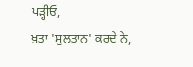ਪੜ੍ਹੀਓ,
ਖ਼ਤਾ 'ਸੁਲਤਾਨ' ਕਰਦੇ ਨੇ,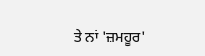ਤੇ ਨਾਂ 'ਜ਼ਮਹੂਰ'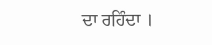ਦਾ ਰਹਿੰਦਾ ।